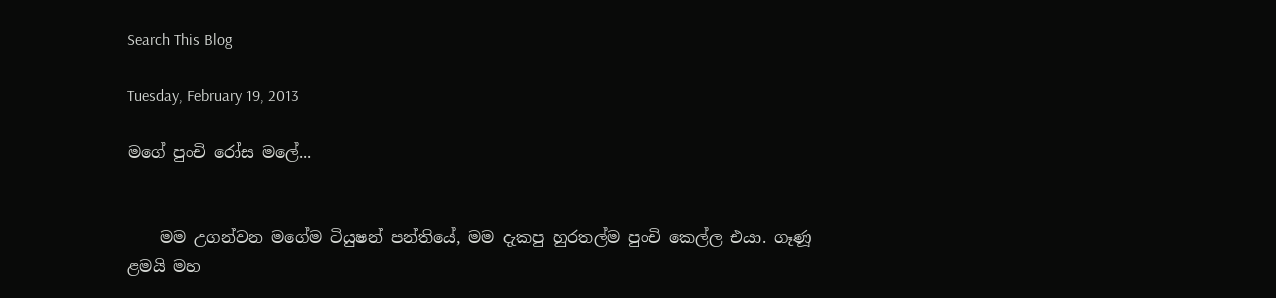Search This Blog

Tuesday, February 19, 2013

මගේ පුංචි රෝස මලේ...


    මම උගන්වන මගේම ටියුෂන් පන්තියේ, මම දැකපු හුරතල්ම පුංචි කෙල්ල එයා. ගෑණූ ළමයි මහ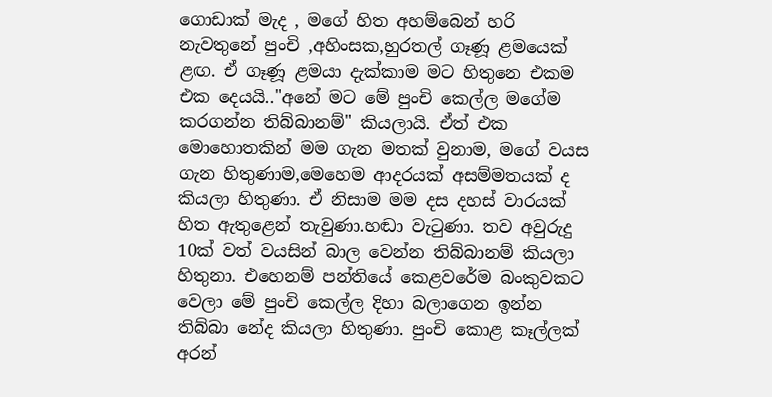ගොඩාක් මැද , මගේ හිත අහම්බෙන් හරි නැවතුනේ පුංචි ,අහිංසක,හුරතල් ගෑණූ ළමයෙක් ළඟ. ඒ ගෑණූ ළමයා දැක්කාම මට හිතුනෙ එකම එක දෙයයි.."අනේ මට මේ පුංචි කෙල්ල මගේම කරගන්න තිබ්බානම්" කියලායි. ඒත් එක මොහොතකින් මම ගැන මතක් වුනාම, මගේ වයස ගැන හිතුණාම,මෙහෙම ආදරයක් අසම්මතයක් ද කියලා හිතුණා. ඒ නිසාම මම දස දහස් වාරයක් හිත ඇතුළෙන් තැවුණා.හඬා වැටුණා. තව අවුරුදු 10ක් වත් වයසින් බාල වෙන්න තිබ්බානම් කියලා හිතුනා. එහෙනම් පන්තියේ කෙළවරේම බංකුවකට වෙලා මේ පුංචි කෙල්ල දිහා බලාගෙන ඉන්න තිබ්බා නේද කියලා හිතුණා. පුංචි කොළ කෑල්ලක් අරන්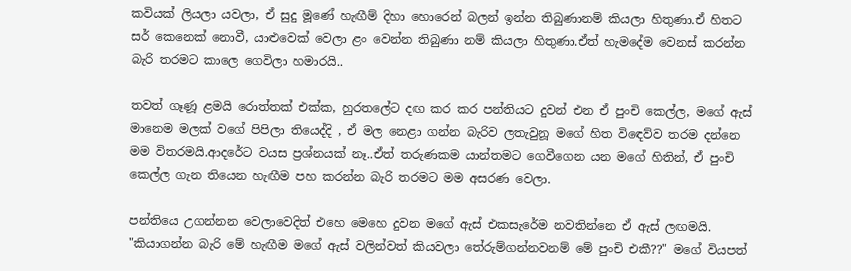කවියක් ලියලා යවලා, ඒ සුදු මූණේ හැඟීම් දිහා හොරෙන් බලන් ඉන්න තිබුණානම් කියලා හිතුණා.ඒ හිතට සර් කෙනෙක් නොවී, යාළුවෙක් වෙලා ළං වෙන්න තිබුණා නම් කියලා හිතුණා.ඒත් හැමදේම වෙනස් කරන්න බැරි තරමට කාලෙ ගෙවිලා හමාරයි..

තවත් ගෑණූ ළමයි රොත්තක් එක්ක, හුරතලේට දඟ කර කර පන්තියට දුවන් එන ඒ පුංචි කෙල්ල, මගේ ඇස් මානෙම මලක් වගේ පිපිලා තියෙද්දි , ඒ මල නෙළා ගන්න බැරිව ලතැවුනූ මගේ හිත විඳෙව්ව තරම දන්නෙ මම විතරමයි.ආදරේට වයස ප්‍රශ්නයක් නෑ..ඒත් තරුණකම යාන්තමට ගෙවීගෙන යන මගේ හිතින්, ඒ පුංචි කෙල්ල ගැන තියෙන හැඟීම පහ කරන්න බැරි තරමට මම අසරණ වෙලා.

පන්තියෙ උගන්නන වෙලාවෙදිත් එහෙ මෙහෙ දුවන මගේ ඇස් එකසැරේම නවතින්නෙ ඒ ඇස් ලඟමයි. "කියාගන්න බැරි මේ හැඟීම මගේ ඇස් වලින්වත් කියවලා තේරුම්ගන්නවනම් මේ පුංචි එකී??" මගේ වියපත්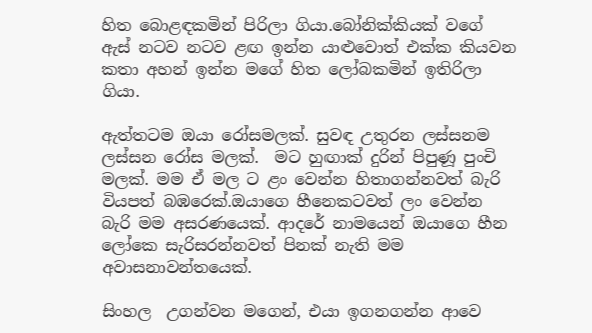හිත බොළඳකමින් පිරිලා ගියා.බෝනික්කියක් වගේ ඇස් නටව නටව ළඟ ඉන්න යාළුවොත් එක්ක කියවන කතා අහන් ඉන්න මගේ හිත ලෝබකමින් ඉතිරිලා ගියා.

ඇත්තටම ඔයා රෝසමලක්. සුවඳ උතුරන ලස්සනම ලස්සන රෝස මලක්.  මට හුඟාක් දුරින් පිපුණූ පුංචි මලක්. මම ඒ මල ට ළං වෙන්න හිතාගන්නවත් බැරි වියපත් බඹරෙක්.ඔයාගෙ හීනෙකටවත් ලං වෙන්න බැරි මම අසරණයෙක්. ආදරේ නාමයෙන් ඔයාගෙ හීන ලෝකෙ සැරිසරන්නවත් පිනක් නැති මම අවාසනාවන්තයෙක්.

සිංහල  උගන්වන මගෙන්, එයා ඉගනගන්න ආවෙ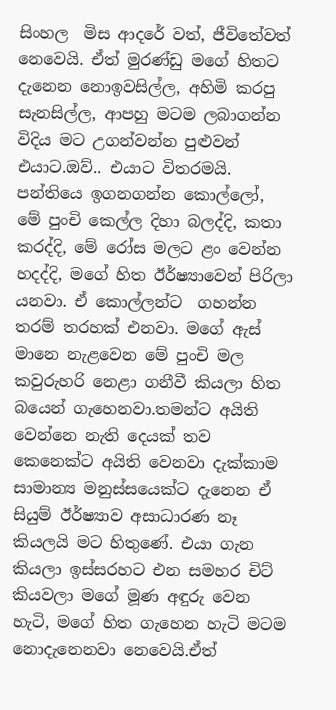සිංහල  මිස ආදරේ වත්, ජීවිතේවත් නෙවෙයි. ඒත් මුරණ්ඩු මගේ හිතට දැනෙන නොඉවසිල්ල, අහිමි කරපු සැනසිල්ල, ආපහු මටම ලබාගන්න විදිය මට උගන්වන්න පුළුවන් එයාට.ඔව්.. එයාට විතරමයි. පන්තියෙ ඉගනගන්න කොල්ලෝ, මේ පුංචි කෙල්ල දිහා බලද්දි, කතා කරද්දි, මේ රෝස මලට ළං වෙන්න හදද්දි, මගේ හිත ඊර්ෂ්‍යාවෙන් පිරිලා යනවා. ඒ කොල්ලන්ට  ගහන්න තරම් තරහක් එනවා. මගේ ඇස් මානෙ නැළවෙන මේ පුංචි මල කවුරුහරි නෙළා ගනීවී කියලා හිත බයෙන් ගැහෙනවා.තමන්ට අයිති වෙන්නෙ නැති දෙයක් තව කෙනෙක්ට අයිති වෙනවා දැක්කාම සාමාන්‍ය මනුස්සයෙක්ට දැනෙන ඒ සියුම් ඊර්ෂ්‍යාව අසාධාරණ නෑ කියලයි මට හිතුණේ. එයා ගැන කියලා ඉස්සරහට එන සමහර චිට් කියවලා මගේ මූණ අඳුරු වෙන හැටි, මගේ හිත ගැහෙන හැටි මටම නොදැනෙනවා නෙවෙයි.ඒත්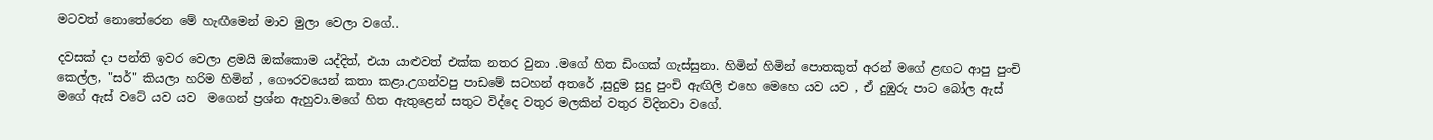මටවත් නොතේරෙන මේ හැඟීමෙන් මාව මුලා වෙලා වගේ..

දවසක් දා පන්ති ඉවර වෙලා ළමයි ඔක්කොම යද්දිත්, එයා යාළුවත් එක්ක නතර වුනා .මගේ හිත ඩිංගක් ගැස්සුනා. හිමින් හිමින් පොතකුත් අරන් මගේ ළඟට ආපු පුංචි කෙල්ල, "සර්" කියලා හරිම හිමින් , ගෞරවයෙන් කතා කළා.උගන්වපු පාඩමේ සටහන් අතරේ ,සුදුම සුදු පුංචි ඇඟිලි එහෙ මෙහෙ යව යව , ඒ දුඹුරු පාට බෝල ඇස් මගේ ඇස් වටේ යව යව  මගෙන් ප්‍රශ්න ඇහුවා.මගේ හිත ඇතුළෙන් සතුට විද්දෙ වතුර මලකින් වතුර විදිනවා වගේ.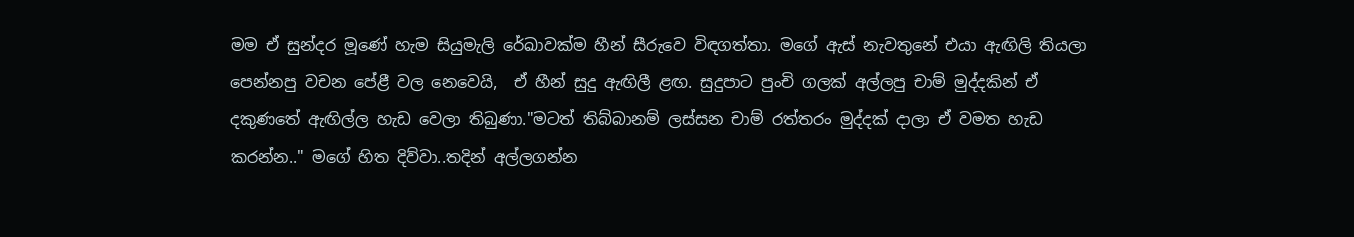මම ඒ සුන්දර මූණේ හැම සියුමැලි රේඛාවක්ම හීන් සීරුවෙ විඳගත්තා. මගේ ඇස් නැවතුනේ එයා ඇඟිලි තියලා පෙන්නපු වචන පේළී වල නෙවෙයි,  ඒ හීන් සුදු ඇඟිලී ළඟ. සුදුපාට පුංචි ගලක් අල්ලපු චාම් මුද්දකින් ඒ දකුණතේ ඇඟිල්ල හැඩ වෙලා තිබුණා."මටත් තිබ්බානම් ලස්සන චාම් රත්තරං මුද්දක් දාලා ඒ වමත හැඩ කරන්න.." මගේ හිත දිව්වා..තදින් අල්ලගන්න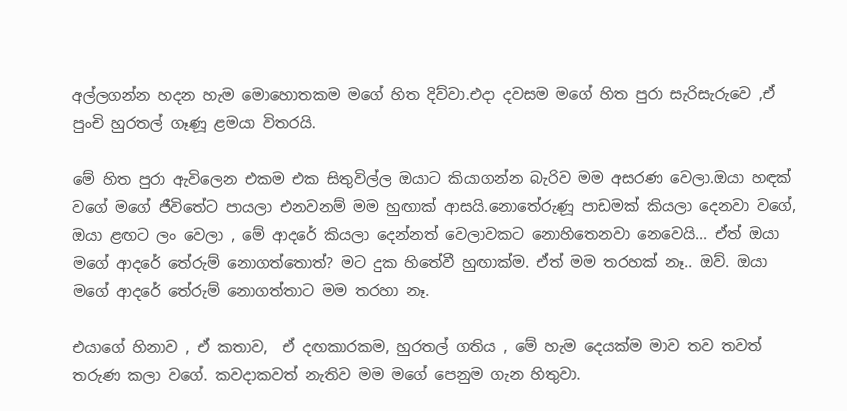අල්ලගන්න හදන හැම මොහොතකම මගේ හිත දිව්වා.එදා දවසම මගේ හිත පුරා සැරිසැරුවෙ ,ඒ පුංචි හුරතල් ගෑණූ ළමයා විතරයි.

මේ හිත පුරා ඇවිලෙන එකම එක සිතුවිල්ල ඔයාට කියාගන්න බැරිව මම අසරණ වෙලා.ඔයා හඳක් වගේ මගේ ජීවිතේට පායලා එනවනම් මම හුඟාක් ආසයි.නොතේරුණූ පාඩමක් කියලා දෙනවා වගේ, ඔයා ළඟට ලං වෙලා , මේ ආදරේ කියලා දෙන්නත් වෙලාවකට නොහිතෙනවා නෙවෙයි... ඒත් ඔයා මගේ ආදරේ තේරුම් නොගත්තොත්? මට දුක හිතේවී හුඟාක්ම. ඒත් මම තරහක් නෑ.. ඔව්. ඔයා මගේ ආදරේ තේරුම් නොගත්තාට මම තරහා නෑ.

එයාගේ හිනාව , ඒ කතාව,  ඒ දඟකාරකම, හුරතල් ගතිය , මේ හැම දෙයක්ම මාව තව තවත් තරුණ කලා වගේ. කවදාකවත් නැතිව මම මගේ පෙනුම ගැන හිතුවා.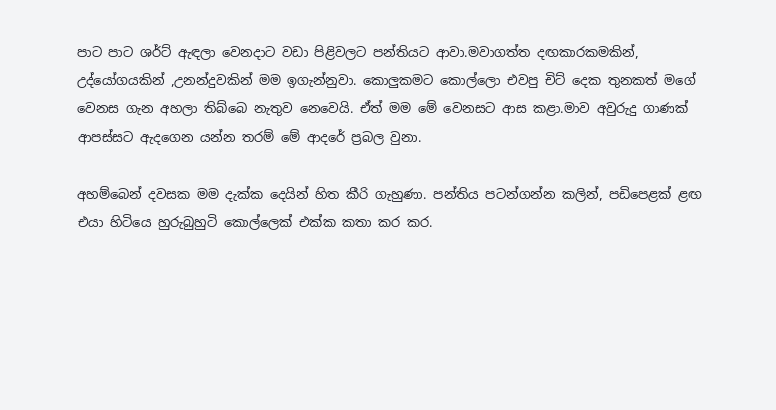පාට පාට ශර්ට් ඇඳලා වෙනදාට වඩා පිළිවලට පන්තියට ආවා.මවාගත්ත දඟකාරකමකින්, උද්යෝගයකින් ,උනන්දුවකින් මම ඉගැන්නුවා. කොලුකමට කොල්ලො එවපු චිට් දෙක තුනකත් මගේ වෙනස ගැන අහලා තිබ්බෙ නැතුව නෙවෙයි. ඒත් මම මේ වෙනසට ආස කළා.මාව අවුරුදු ගාණක් ආපස්සට ඇදගෙන යන්න තරම් මේ ආදරේ ප්‍රබල වුනා.

අහම්බෙන් දවසක මම දැක්ක දෙයින් හිත කීරි ගැහුණා. පන්තිය පටන්ගන්න කලින්, පඩිපෙළක් ළඟ එයා හිටියෙ හුරුබුහුටි කොල්ලෙක් එක්ක කතා කර කර.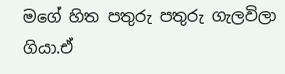මගේ හිත පතුරු පතුරු ගැලවිලා ගියා.ඒ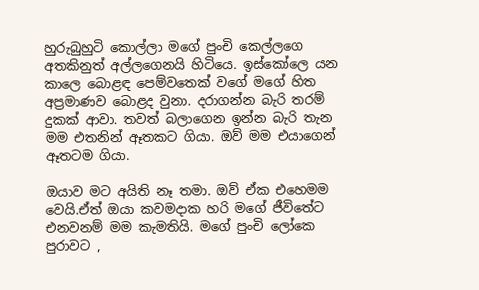හුරුබුහුටි කොල්ලා මගේ පුංචි කෙල්ලගෙ අතකිනුත් අල්ලගෙනයි හිටියෙ. ඉස්කෝලෙ යන කාලෙ බොළඳ පෙම්වතෙක් වගේ මගේ හිත අප්‍රමාණව බොළද වුනා. දරාගන්න බැරි තරම් දුකක් ආවා. තවත් බලාගෙන ඉන්න බැරි තැන මම එතනින් ඈතකට ගියා. ඔව් මම එයාගෙන් ඈතටම ගියා.

ඔයාව මට අයිති නෑ තමා. ඔව් ඒක එහෙමම වෙයි.ඒත් ඔයා කවමදාක හරි මගේ ජීවිතේට එනවනම් මම කැමතියි. මගේ පුංචි ලෝකෙ පුරාවට ,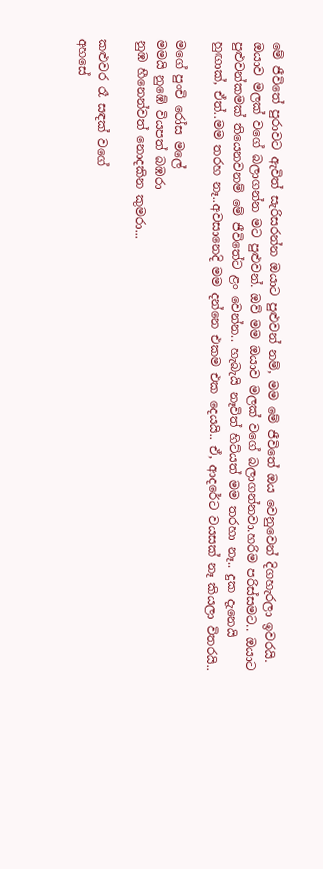මේ ජීවිතේ පුරාවට ඇවිත් සැරිසරන්න ඔයාට පුළුවන් නම්, මම මේ ජීවිතේ ඔය වෙනුවෙන් දිගහැරලා ඉවරයි. ඔයාව මලක් වගේ බලාගන්න මට පුළුවන්. ඔව් මම ඔයාව මලක් වගේ බලාගන්නවා.හරිම පරිස්සමට.. ඔයාට පුළුවන්කමක් තියෙනවනම් මේ ජීවිතේට ළං වෙන්න.. හැබැයි නෑවිත් හිට්යත් මම තරහා නෑ.. දුක දැනෙයි හුඟාක්, ඒත්..මම තරහ නෑ..අවසානෙදි මම දන්නෙ එකම එක දෙයයි.. ඒ, ආදරේට වයසක් නෑ කියලා විතරයි..

මගේ පුංචි රෝස මලේ
මමයි නුඹේ වියපත් බඹරා
නුඹ හීනෙන්වත් නොදකින කුමරා...

කළුවර රෑ සඳක් වගේ
අහසේ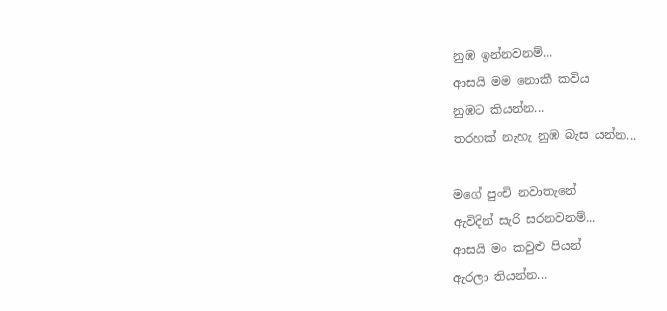නුඹ ඉන්නවනම්...
ආසයි මම නොකී කවිය
නුඹට කියන්න...
තරහක් නැහැ නුඹ බැස යන්න...

මගේ පුංචි නවාතැනේ
ඇවිදින් සැරි සරනවනම්...
ආසයි මං කවුළු පියන්
ඇරලා තියන්න...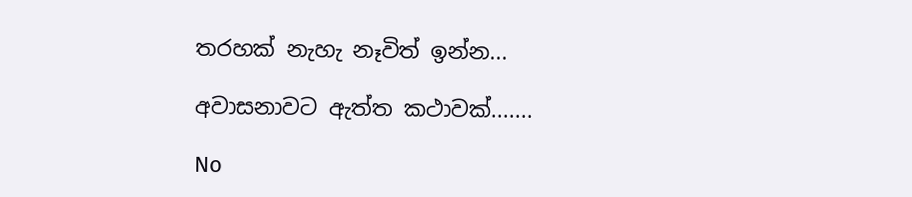තරහක් නැහැ නෑවිත් ඉන්න...

අවාසනාවට ඇත්ත කථාවක්.......

No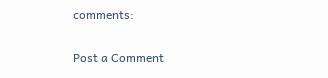comments:

Post a Comment